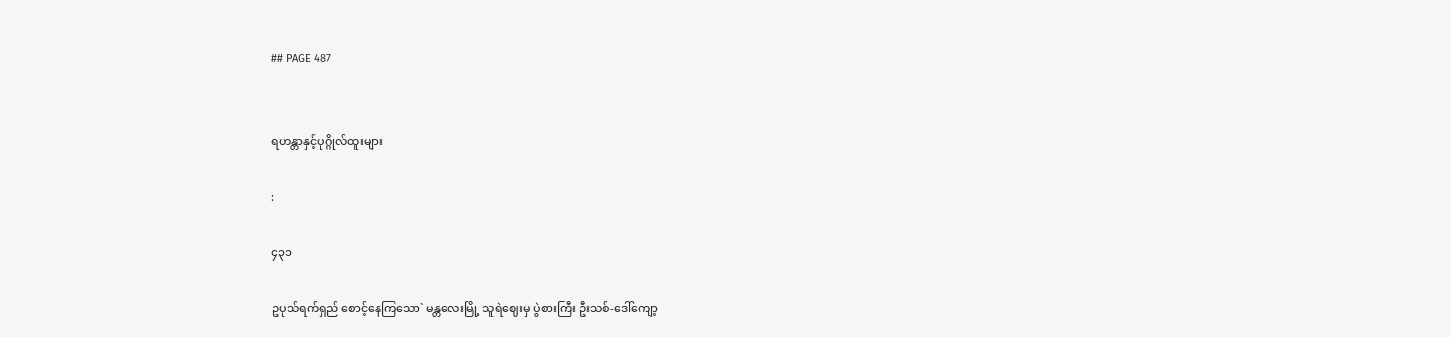## PAGE 487


ရဟန္တာနှင့်ပုဂ္ဂိုလ်ထူးများ

:

၄၃၁

ဥပုသ်ရက်ရှည် စောင့်နေကြသော` မန္တလေးမြို့ သူရဲဈေးမှ ပွဲစားကြီး ဦးသစ်-ဒေါ်ကျော့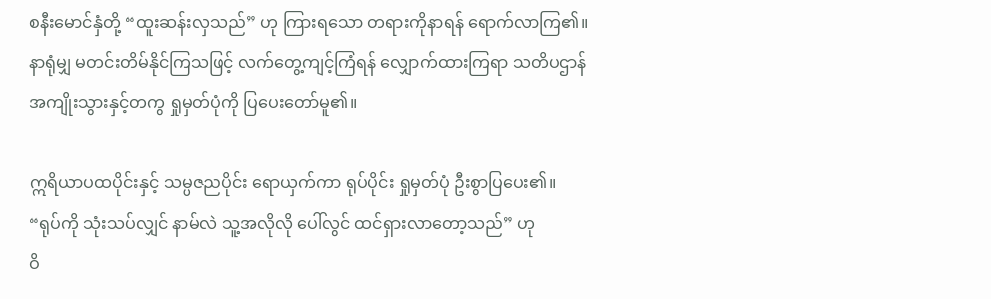စနီးမောင်နှံတို့ “ထူးဆန်းလှသည်” ဟု ကြားရသော တရားကိုနာရန် ရောက်လာကြ၏။
နာရုံမျှ မတင်းတိမ်နိုင်ကြသဖြင့် လက်တွေ့ကျင့်ကြံရန် လျှောက်ထားကြရာ သတိပဌာန်
အကျိုးသွားနှင့်တကွ ရှုမှတ်ပုံကို ပြပေးတော်မူ၏။

ဣရိယာပထပိုင်းနှင့် သမ္ပဇညပိုင်း ရောယှက်ကာ ရုပ်ပိုင်း ရှုမှတ်ပုံ ဦးစွာပြပေး၏။
“ရုပ်ကို သုံးသပ်လျှင် နာမ်လဲ သူ့အလိုလို ပေါ်လွင် ထင်ရှားလာတော့သည်” ဟု
ဝိ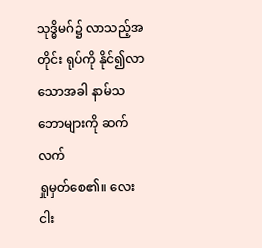သုဒ္ဓိမဂ်၌ လာသည့်အတိုင်း ရုပ်ကို နိုင်၍လာသောအခါ နာမ်သဘောများကို ဆက်လက်
ရှုမှတ်စေ၏။ လေးငါး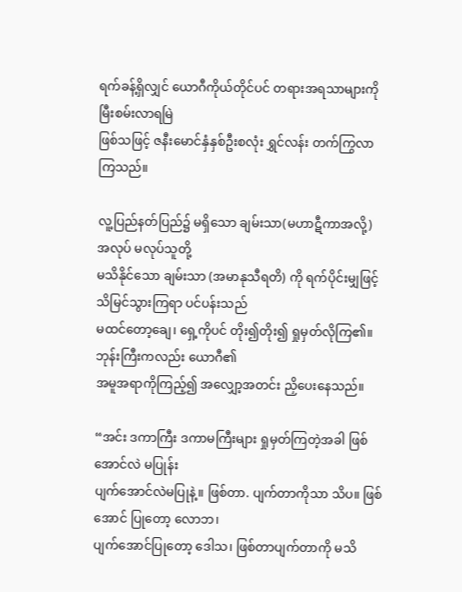ရက်ခန့်ရှိလျှင် ယောဂီကိုယ်တိုင်ပင် တရားအရသာများကို မြီးစမ်းလာရမြဲ
ဖြစ်သဖြင့် ဇနီးမောင်နှံနှစ်ဦးစလုံး ရွှင်လန်း တက်ကြွလာကြသည်။

လူ့ပြည်နတ်ပြည်၌ မရှိသော ချမ်းသာ(မဟာဋီကာအလို့) အလုပ် မလုပ်သူတို့
မသိနိုင်သော ချမ်းသာ (အမာနုသီရတိ) ကို ရက်ပိုင်းမျှဖြင့် သိမြင်သွားကြရာ ပင်ပန်းသည်
မထင်တော့ချေ၊ ရှေ့ကိုပင် တိုး၍တိုး၍ ရှုမှတ်လိုကြ၏။ ဘုန်းကြီးကလည်း ယောဂီ၏
အမူအရာကိုကြည့်၍ အလျှော့အတင်း ညှိပေးနေသည်။

“အင်း ဒကာကြီး ဒကာမကြီးများ ရှုမှတ်ကြတဲ့အခါ ဖြစ်အောင်လဲ မပြုန်း
ပျက်အောင်လဲမပြုနဲ့။ ဖြစ်တာ. ပျက်တာကိုသာ သိပ။ ဖြစ်အောင် ပြုတော့ လောဘ၊
ပျက်အောင်ပြုတော့ ဒေါသ၊ ဖြစ်တာပျက်တာကို မသိ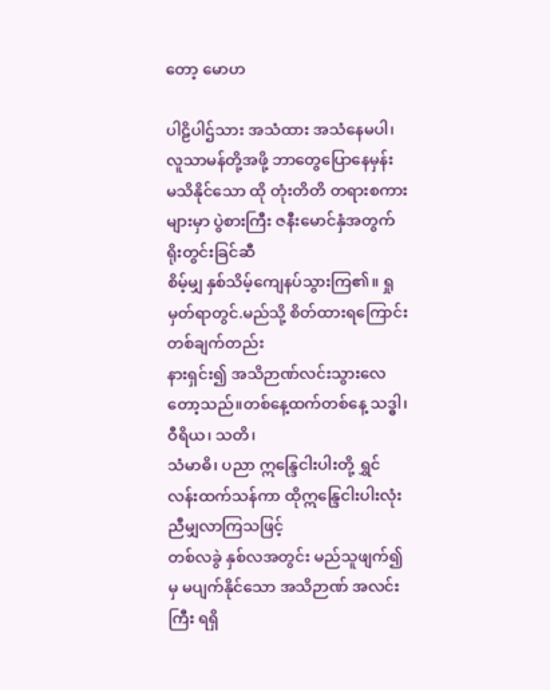တော့ မောဟ

ပါဠိပါဌ်သား အသံထား အသံနေမပါ၊ လူသာမန်တို့အဖို့ ဘာတွေပြောနေမှန်း
မသိနိုင်သော ထို တုံးတိတိ တရားစကားများမှာ ပွဲစားကြီး ဇနီးမောင်နှံအတွက် ရိုးတွင်းခြင်ဆီ
စိမ့်မျှ နှစ်သိမ့်ကျေနပ်သွားကြ၏။ ရှုမှတ်ရာတွင်.မည်သို့ စိတ်ထားရကြောင်း တစ်ချက်တည်း
နားရှင်း၍ အသိဉာဏ်လင်းသွားလေတော့သည်။တစ်နေ့ထက်တစ်နေ့ သဒ္ဓါ၊ ဝီရိယ၊ သတိ၊
သံမာဓိ၊ ပညာ ဣန္ဒြေငါးပါးတို့ ရွှင်လန်းထက်သန်ကာ ထိုဣန္ဒြေငါးပါးလုံး ညီမျှလာကြသဖြင့်
တစ်လခွဲ နှစ်လအတွင်း မည်သူဖျက်၍မှ မပျက်နိုင်သော အသိဉာဏ် အလင်းကြီး ရရှိ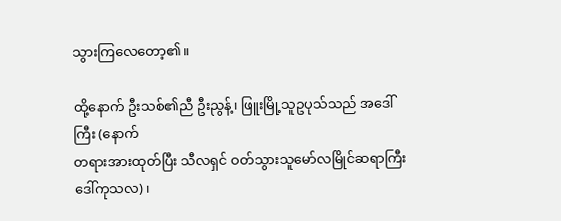သွားကြလေတော့၏။

ထို့နောက် ဦးသစ်၏ညီ ဦးညွန့်၊ ဖြူးမြို့သူဥပုသ်သည် အဒေါ်ကြီး (နောက်
တရားအားထုတ်ပြီး သီလရှင် ဝတ်သွားသူမော်လမြိုင်ဆရာကြီး ဒေါ်ကုသလ)၊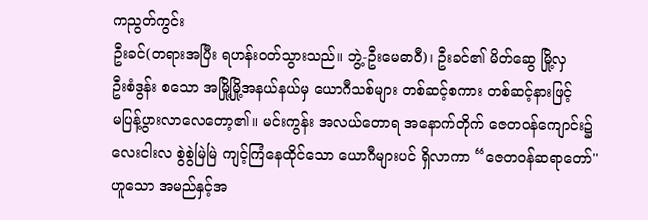ကညွတ်ကွင်း
ဦးခင်(တရားအပြီး ရဟန်းဝတ်သွားသည်။ ဘွဲ့-ဦးမေဓာဝီ)၊ ဦးခင်၏ မိတ်ဆွေ မြို့လှ
ဦးစံဒွန်း စသော အမြို့မြို့အနယ်နယ်မှ ယောဂီသစ်များ တစ်ဆင့်စကား တစ်ဆင့်နားဖြင့်
မပြန့်ပွားလာလေတော့၏။ မင်းကွန်း အလယ်တောရ အနောက်တိုက် ဇေတဝန်ကျောင်း၌
လေးငါးလ စွဲစွဲမြဲမြဲ ကျင့်ကြံနေထိုင်သော ယောဂီများပင် ရှိလာကာ “ဇေတဝန်ဆရာတော်''
ဟူသော အမည်နှင့်အ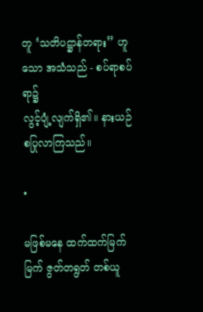တူ ‘သတိပဋ္ဌာန်တရား” ဟူသော အသံသည် - စပ်ရာစပ်ရာ၌
လွင့်ပျံ့လျက်ရှိ၏။ နားယဉ်စပြုလာကြသည်။

•

မဖြစ်မနေ ထက်ထက်မြက်မြက် ဇွတ်တရွတ် တစ်ယူ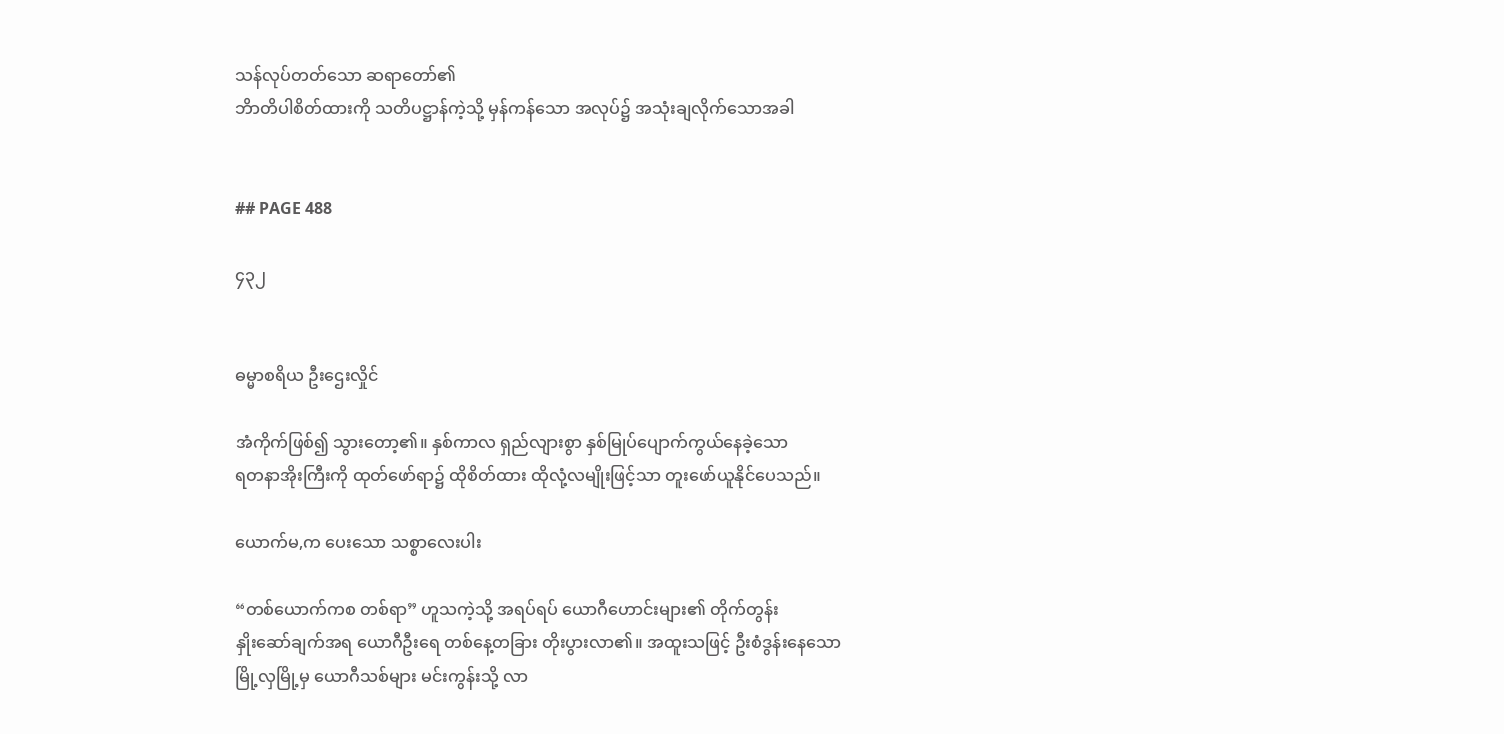သန်လုပ်တတ်သော ဆရာတော်၏
ဘိာတိပါစိတ်ထားကို သတိပဋ္ဌာန်ကဲ့သို့ မှန်ကန်သော အလုပ်၌ အသုံးချလိုက်သောအခါ


## PAGE 488

၄၃၂


ဓမ္မာစရိယ ဦးဌေးလှိုင်

အံကိုက်ဖြစ်၍ သွားတော့၏။ နှစ်ကာလ ရှည်လျားစွာ နှစ်မြုပ်ပျောက်ကွယ်နေခဲ့သော
ရတနာအိုးကြီးကို ထုတ်ဖော်ရာ၌ ထိုစိတ်ထား ထိုလုံ့လမျိုးဖြင့်သာ တူးဖော်ယူနိုင်ပေသည်။

ယောက်မ,က ပေးသော သစ္စာလေးပါး

“တစ်ယောက်ကစ တစ်ရာ” ဟူသကဲ့သို့ အရပ်ရပ် ယောဂီဟောင်းများ၏ တိုက်တွန်း
နှိုးဆော်ချက်အရ ယောဂီဦးရေ တစ်နေ့တခြား တိုးပွားလာ၏။ အထူးသဖြင့် ဦးစံဒွန်းနေသော
မြို့လှမြို့မှ ယောဂီသစ်များ မင်းကွန်းသို့ လာ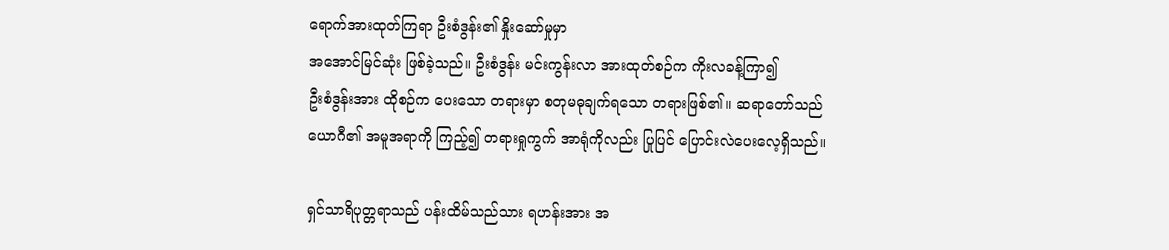ရောက်အားထုတ်ကြရာ ဦးစံဒွန်း၏ နှိုးဆော်မှုမှာ
အအောင်မြင်ဆုံး ဖြစ်ခဲ့သည်။ ဦးစံဒွန်း မင်းကွန်းလာ အားထုတ်စဉ်က ကိုးလခန့်ကြာ၍
ဦးစံဒွန်းအား ထိုစဉ်က ပေးသော တရားမှာ စတုမဓုချက်ရသော တရားဖြစ်၏။ ဆရာတော်သည်
ယောဂီ၏ အမူအရာကို ကြည့်၍ တရားရှုကွက် အာရုံကိုလည်း ပြုပြင် ပြောင်းလဲပေးလေ့ရှိသည်။

ရှင်သာရိပုတ္တရာသည် ပန်းထိမ်သည်သား ရဟန်းအား အ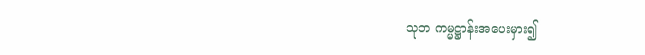သုဘ ကမ္မဋ္ဌာန်းအပေးမှား၍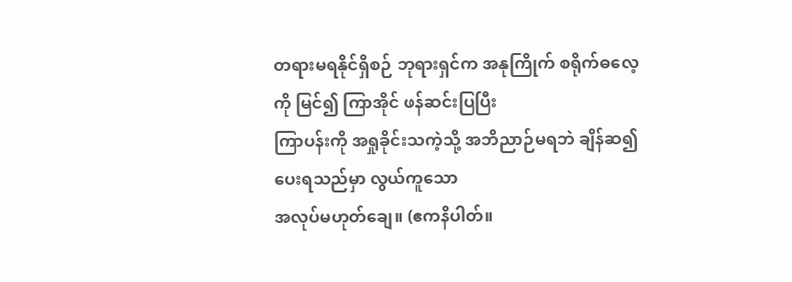တရားမရနိုင်ရှိစဉ် ဘုရားရှင်က အနုကြိုက် စရိုက်ဓလေ့ကို မြင်၍ ကြာအိုင် ဖန်ဆင်းပြပြီး
ကြာပန်းကို အရှုခိုင်းသကဲ့သို့ အဘိညာဉ်မရဘဲ ချိန်ဆ၍ ပေးရသည်မှာ လွယ်ကူသော
အလုပ်မဟုတ်ချေ။ (ဧကနိပါတ်။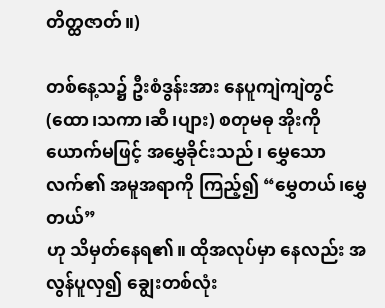တိတ္ထဇာတ်။)

တစ်နေ့သ၌ ဦးစံဒွန်းအား နေပူကျဲကျဲတွင် (ထော၊သကာ၊ဆီ၊ပျား) စတုမဓု အိုးကို
ယောက်မဖြင့် အမွှေခိုင်းသည်၊ မွှေသောလက်၏ အမူအရာကို ကြည့်၍ “မွှေတယ်၊မွှေတယ်”
ဟု သိမှတ်နေရ၏။ ထိုအလုပ်မှာ နေလည်း အလွန်ပူလှ၍ ချွေးတစ်လုံး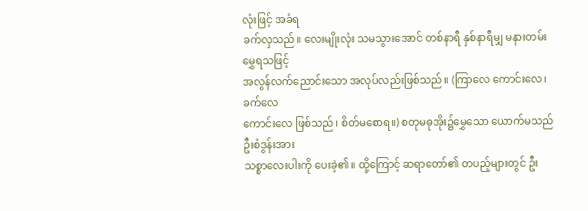လုံးဖြင့် အခံရ
ခက်လှသည်။ လေးမျိုးလုံး သမသွားအောင် တစ်နာရီ နှစ်နာရီမျှ မနားတမ်းမွှေရသဖြင့်
အလွန်လက်ညောင်းသော အလုပ်လည်းဖြစ်သည်။ (ကြာလေ ကောင်းလေ၊ ခက်လေ
ကောင်းလေ ဖြစ်သည်၊ စိတ်မစောရ။) စတုမဓုအိုး၌မွှေသော ယောက်မသည် ဦးစံဒွန်းအား
သစ္စာလေးပါးကို ပေးခဲ့၏။ ထို့ကြောင့် ဆရာတော်၏ တပည့်များတွင် ဦး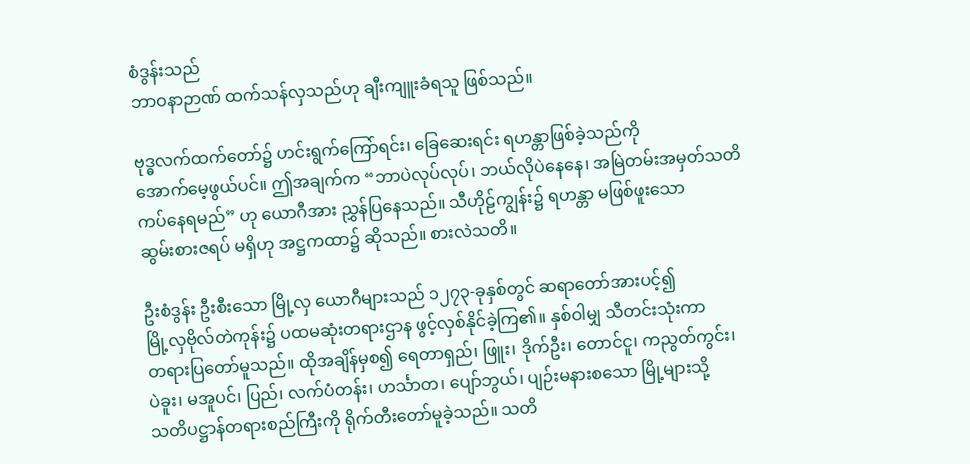စံဒွန်းသည်
ဘာဝနာဉာဏ် ထက်သန်လှသည်ဟု ချီးကျူးခံရသူ ဖြစ်သည်။

ဗုဒ္ဓလက်ထက်တော်၌ ဟင်းရွက်ကြော်ရင်း၊ ခြေဆေးရင်း ရဟန္တာဖြစ်ခဲ့သည်ကို
အောက်မေ့ဖွယ်ပင်။ ဤအချက်က “ဘာပဲလုပ်လုပ်၊ ဘယ်လိုပဲနေနေ၊ အမြဲတမ်းအမှတ်သတိ
ကပ်နေရမည်” ဟု ယောဂီအား ညွှန်ပြနေသည်။ သီဟိုဠ်ကျွန်း၌ ရဟန္တာ မဖြစ်ဖူးသော
ဆွမ်းစားဇရပ် မရှိဟု အဋ္ဌကထာ၌ ဆိုသည်။ စားလဲသတိ။

ဦးစံဒွန်း ဦးစီးသော မြို့လှ ယောဂီများသည် ၁၂၇၃-ခုနှစ်တွင် ဆရာတော်အားပင့်၍
မြို့လှဗိုလ်တဲကုန်း၌ ပထမဆုံးတရားဌာန ဖွင့်လှစ်နိုင်ခဲ့ကြ၏။ နှစ်ဝါမျှ သီတင်းသုံးကာ
တရားပြတော်မူသည်။ ထိုအချိန်မှစ၍ ရေတာရှည်၊ ဖြူး၊ ဒိုက်ဦး၊ တောင်ငူ၊ ကညွတ်ကွင်း၊
ပဲခူး၊ မအူပင်၊ ပြည်၊ လက်ပံတန်း၊ ဟင်္သာတ၊ ပျော်ဘွယ်၊ ပျဉ်းမနားစသော မြို့များသို့
သတိပဋ္ဌာန်တရားစည်ကြီးကို ရိုက်တီးတော်မူခဲ့သည်။ သတိ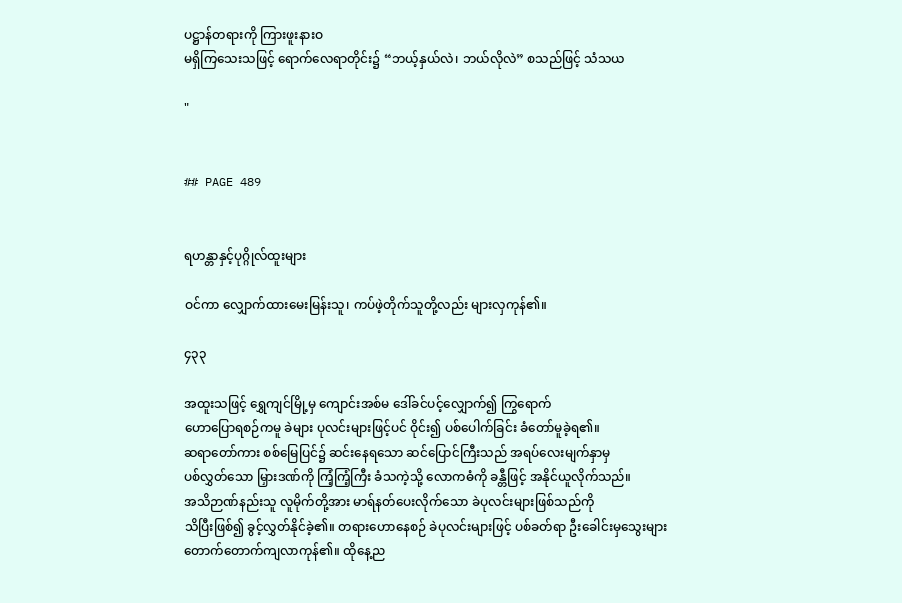ပဋ္ဌာန်တရားကို ကြားဖူးနားဝ
မရှိကြသေးသဖြင့် ရောက်လေရာတိုင်း၌ “ဘယ့်နှယ်လဲ၊ ဘယ်လိုလဲ” စသည်ဖြင့် သံသယ

"


## PAGE 489


ရဟန္တာနှင့်ပုဂ္ဂိုလ်ထူးများ

ဝင်ကာ လျှောက်ထားမေးမြန်းသူ၊ ကပ်ဖဲ့တိုက်သူတို့လည်း များလှကုန်၏။

၄၃၃

အထူးသဖြင့် ရွှေကျင်မြို့မှ ကျောင်းအစ်မ ဒေါ်ခင်ပင့်လျှောက်၍ ကြွရောက်
ဟောပြောရစဉ်ကမူ ခဲများ ပုလင်းများဖြင့်ပင် ဝိုင်း၍ ပစ်ပေါက်ခြင်း ခံတော်မူခဲ့ရ၏။
ဆရာတော်ကား စစ်မြေပြင်၌ ဆင်းနေရသော ဆင်ပြောင်ကြီးသည် အရပ်လေးမျက်နှာမှ
ပစ်လွှတ်သော မြှားဒဏ်ကို ကြံ့ကြံ့ကြီး ခံသကဲ့သို့ လောကဓံကို ခန္တီဖြင့် အနိုင်ယူလိုက်သည်။
အသိဉာဏ်နည်းသူ လူမိုက်တို့အား မာရ်နတ်ပေးလိုက်သော ခဲပုလင်းများဖြစ်သည်ကို
သိပြီးဖြစ်၍ ခွင့်လွှတ်နိုင်ခဲ့၏။ တရားဟောနေစဉ် ခဲပုလင်းများဖြင့် ပစ်ခတ်ရာ ဦးခေါင်းမှသွေးများ
တောက်တောက်ကျလာကုန်၏။ ထိုနေ့ည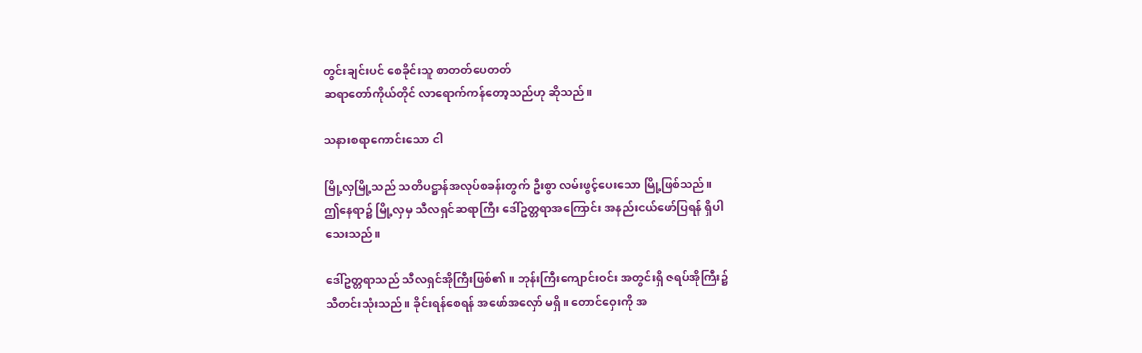တွင်းချင်းပင် စေခိုင်းသူ စာတတ်ပေတတ်
ဆရာတော်ကိုယ်တိုင် လာရောက်ကန်တော့သည်ဟု ဆိုသည်။

သနားစရာကောင်းသော ငါ

မြို့လှမြို့သည် သတိပဋ္ဌာန်အလုပ်စခန်းတွက် ဦးစွာ လမ်းဖွင့်ပေးသော မြို့ဖြစ်သည်။
ဤနေရာ၌ မြို့လှမှ သီလရှင်ဆရာကြီး ဒေါ်ဥတ္တရာအကြောင်း အနည်းငယ်ဖော်ပြရန် ရှိပါ
သေးသည်။

ဒေါ်ဥတ္တရာသည် သီလရှင်အိုကြီးဖြစ်၏။ ဘုန်းကြီးကျောင်းဝင်း အတွင်းရှိ ဇရပ်အိုကြီး၌
သီတင်းသုံးသည်။ ခိုင်းရန်စေရန် အဖော်အလှော် မရှိ။ တောင်ဝှေးကို အ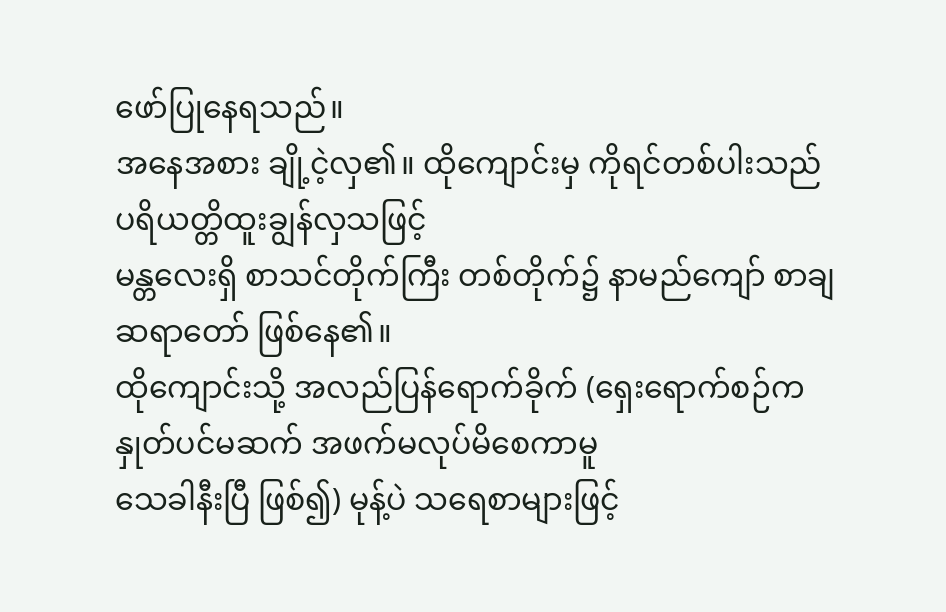ဖော်ပြုနေရသည်။
အနေအစား ချို့ငဲ့လှ၏။ ထိုကျောင်းမှ ကိုရင်တစ်ပါးသည် ပရိယတ္တိထူးချွန်လှသဖြင့်
မန္တလေးရှိ စာသင်တိုက်ကြီး တစ်တိုက်၌ နာမည်ကျော် စာချဆရာတော် ဖြစ်နေ၏။
ထိုကျောင်းသို့ အလည်ပြန်ရောက်ခိုက် (ရှေးရောက်စဉ်က နှုတ်ပင်မဆက် အဖက်မလုပ်မိစေကာမူ
သေခါနီးပြီ ဖြစ်၍) မုန့်ပဲ သရေစာများဖြင့်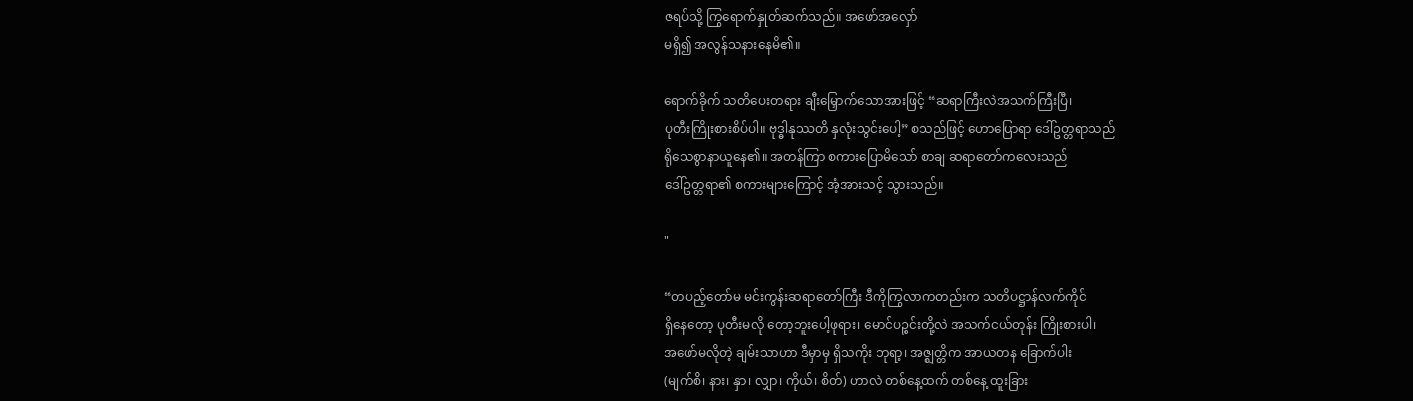ဇရပ်သို့ ကြွရောက်နှုတ်ဆက်သည်။ အဖော်အလှော်
မရှိ၍ အလွန်သနားနေမိ၏။

ရောက်ခိုက် သတိပေးတရား ချီးမြှောက်သောအားဖြင့် “ဆရာကြီးလဲအသက်ကြီးပြီ၊
ပုတီးကြိုးစားစိပ်ပါ။ ဗုဒ္ဓါနုဿတိ နှလုံးသွင်းပေါ့” စသည်ဖြင့် ဟောပြောရာ ဒေါ်ဥတ္တရာသည်
ရိုသေစွာနာယူနေ၏။ အတန်ကြာ စကားပြောမိသော် စာချ ဆရာတော်ကလေးသည်
ဒေါ်ဥတ္တရာ၏ စကားများကြောင့် အံ့အားသင့် သွားသည်။

"

“တပည့်တော်မ မင်းကွန်းဆရာတော်ကြီး ဒီကိုကြွလာကတည်းက သတိပဋ္ဌာန်လက်ကိုင်
ရှိနေတော့ ပုတီးမလို တော့ဘူးပေါ့ဖုရား၊ မောင်ပဉ္စင်းတို့လဲ အသက်ငယ်တုန်း ကြိုးစားပါ၊
အဖော်မလိုတဲ့ ချမ်းသာဟာ ဒီမှာမှ ရှိသကိုး ဘုရာ့၊ အဇ္ဈတ္တိက အာယတန ခြောက်ပါး
(မျက်စိ၊ နား၊ နှာ၊ လျှာ၊ ကိုယ်၊ စိတ်) ဟာလဲ တစ်နေ့ထက် တစ်နေ့ ထူးခြား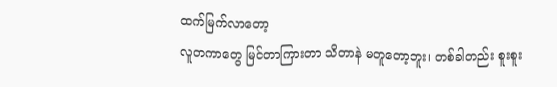ထက်မြက်လာတော့
လူတကာတွေ မြင်တာကြားတာ သိတာနဲ မတူတော့ဘူး၊ တစ်ခါတည်း စူးစူး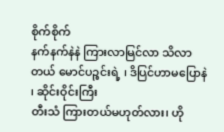စိုက်စိုက်
နက်နက်နဲနဲ ကြားလာမြင်လာ သိလာတယ် မောင်ပဉ္စင်းရဲ့ ၊ ဒိပြင်ဟာမပြောနဲ ၊ ဆိုင်းဝိုင်းကြီး
တီးသံ ကြားတယ်မဟုတ်လား၊ ဟို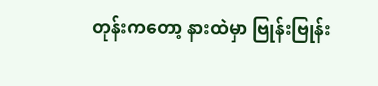တုန်းကတော့ နားထဲမှာ ဗြုန်းဗြုန်း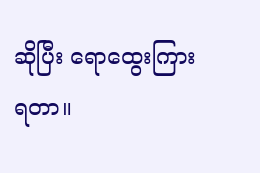ဆိုပြီး ရောထွေးကြားရတာ။